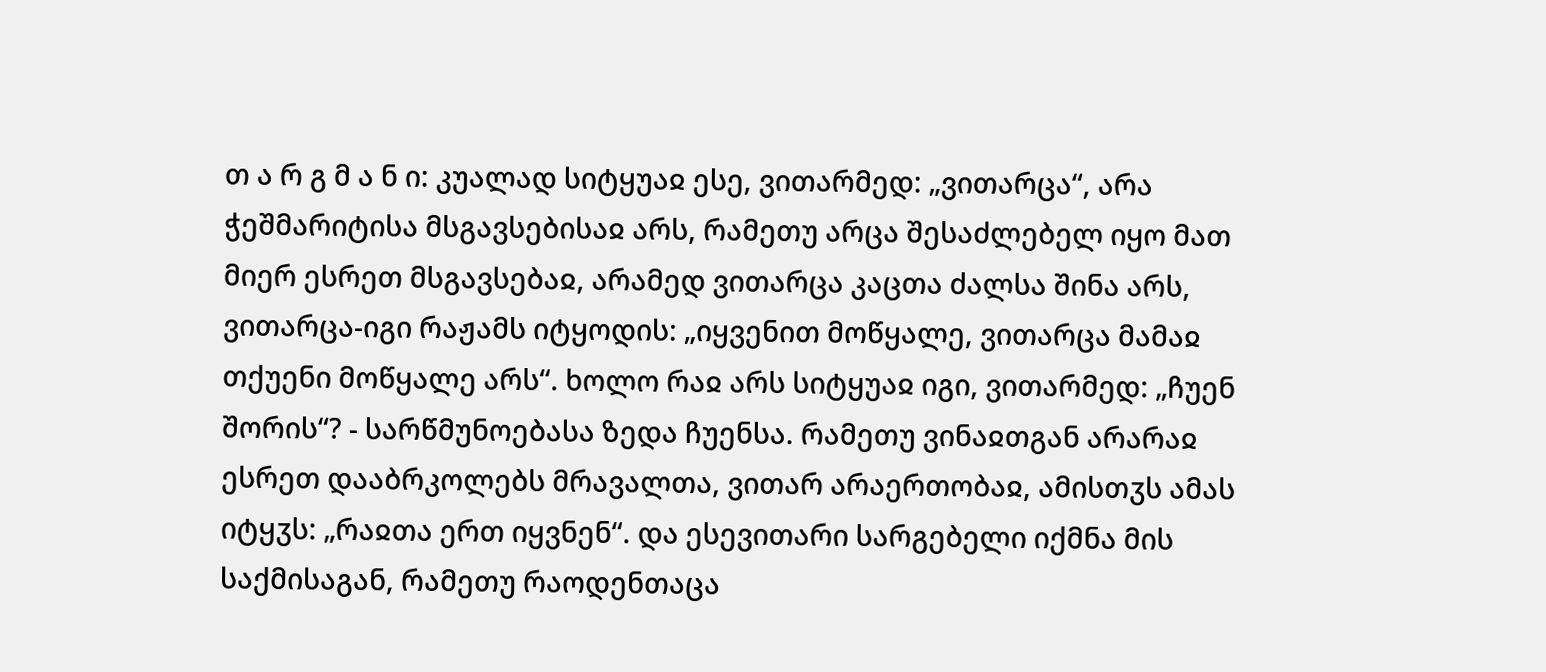თ ა რ გ მ ა ნ ი: კუალად სიტყუაჲ ესე, ვითარმედ: „ვითარცა“, არა ჭეშმარიტისა მსგავსებისაჲ არს, რამეთუ არცა შესაძლებელ იყო მათ მიერ ესრეთ მსგავსებაჲ, არამედ ვითარცა კაცთა ძალსა შინა არს, ვითარცა-იგი რაჟამს იტყოდის: „იყვენით მოწყალე, ვითარცა მამაჲ თქუენი მოწყალე არს“. ხოლო რაჲ არს სიტყუაჲ იგი, ვითარმედ: „ჩუენ შორის“? - სარწმუნოებასა ზედა ჩუენსა. რამეთუ ვინაჲთგან არარაჲ ესრეთ დააბრკოლებს მრავალთა, ვითარ არაერთობაჲ, ამისთჳს ამას იტყჳს: „რაჲთა ერთ იყვნენ“. და ესევითარი სარგებელი იქმნა მის საქმისაგან, რამეთუ რაოდენთაცა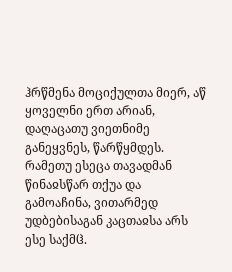ჰრწმენა მოციქულთა მიერ, აწ ყოველნი ერთ არიან, დაღაცათუ ვიეთნიმე განეყვნეს, წარწყმდეს. რამეთუ ესეცა თავადმან წინაჲსწარ თქუა და გამოაჩინა, ვითარმედ უდბებისაგან კაცთაჲსა არს ესე საქმჱ.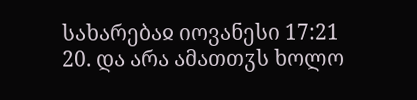სახარებაჲ იოვანესი 17:21
20. და არა ამათთჳს ხოლო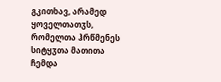გკითხავ, არამედ ყოველთათჳს, რომელთა ჰრწმენეს სიტყჳთა მათითა ჩემდა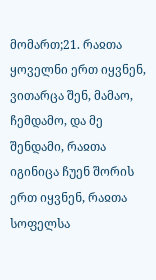მომართ;21. რაჲთა ყოველნი ერთ იყვნენ, ვითარცა შენ, მამაო, ჩემდამო, და მე შენდამი, რაჲთა იგინიცა ჩუენ შორის ერთ იყვნენ, რაჲთა სოფელსა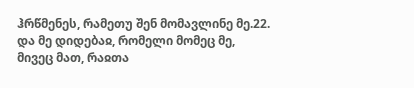ჰრწმენეს, რამეთუ შენ მომავლინე მე.22. და მე დიდებაჲ, რომელი მომეც მე, მივეც მათ, რაჲთა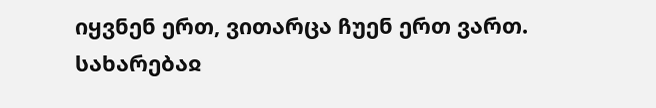იყვნენ ერთ, ვითარცა ჩუენ ერთ ვართ.
სახარებაჲ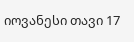იოვანესი თავი 17